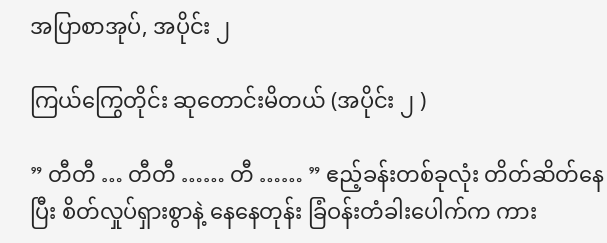အပြာစာအုပ်, အပိုင်း ၂

ကြယ်ကြွေတိုင်း ဆုတောင်းမိတယ် (အပိုင်း ၂ )

” တီတီ … တီတီ …… တီ …… ” ဧည့်ခန်းတစ်ခုလုံး တိတ်ဆိတ်နေပြီး စိတ်လှုပ်ရှားစွာနဲ့ နေနေတုန်း ခြံဝန်းတံခါးပေါက်က ကား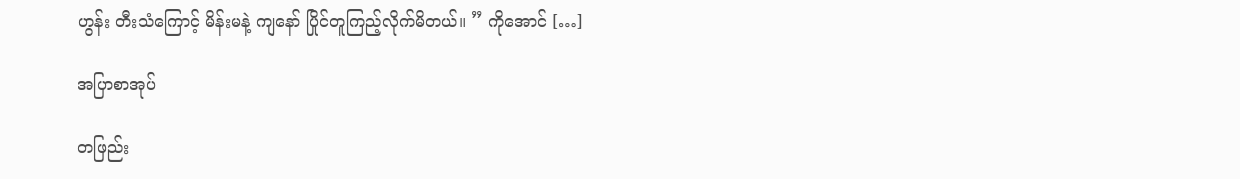ဟွန်း တီးသံကြောင့် မိန်းမနဲ့ ကျနော် ပြိုင်တူကြည့်လိုက်မိတယ်။ ” ကိုအောင် […]

အပြာစာအုပ်

တဖြည်း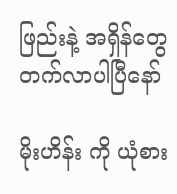ဖြည်းနဲ့ အရှိန်တွေတက်လာပါပြီနော်

မိုးဟိန်း ကို ယုံစား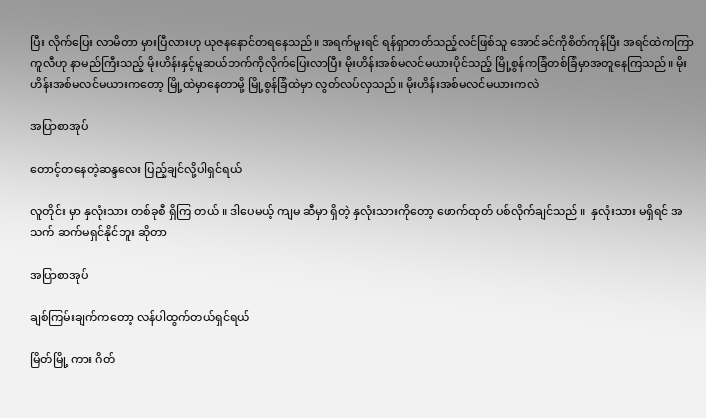ပြီး လိုက်ပြေး လာမိတာ မှားပြီလားဟု ယုဇနနောင်တရနေသည်။ အရက်မူးရင် ရန်ရှာတတ်သည့်လင်ဖြစ်သူ အောင်ခင်ကိုစိတ်ကုန်ပြီး အရင်ထဲကကြာကူလီဟု နာမည်ကြီးသည့် မိုးဟိန်းနှင့်မူဆယ်ဘက်ကိုလိုက်ပြေးလာပြီး မိုးဟိန်းအစ်မလင်မယားပိုင်သည့် မြို့စွန်ကခြံတစ်ခြံမှာအတူနေကြသည်။ မိုးဟိန်းအစ်မလင်မယားကတော့ မြို့ထဲမှာနေတာမို့ မြို့စွန်ခြံထဲမှာ လွတ်လပ်လှသည်။ မိုးဟိန်းအစ်မလင်မယားကလဲ

အပြာစာအုပ်

တောင့်တနေတဲ့ဆန္ဒလေး ပြည့်ချင်လို့ပါရှင်ရယ်

လူတိုင်း မှာ နှလုံးသား တစ်ခုစီ ရှိကြ တယ် ။ ဒါပေမယ့် ကျမ ဆီမှာ ရှိတဲ့ နှလုံးသားကိုတော့ ဖောက်ထုတ် ပစ်လိုက်ချင်သည် ။  နှလုံးသား မရှိရင် အသက် ဆက်မရှင်နိုင်ဘူး ဆိုတာ

အပြာစာအုပ်

ချစ်ကြမ်းချက်ကတော့ လန်ပါထွက်တယ်ရှင်ရယ်

မြိတ်မြို့ ကား ဂိတ်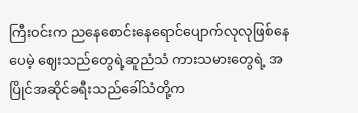ကြီးဝင်းက ညနေစောင်းနေရောင်ပျောက်လုလုဖြစ်နေပေမဲ့ ဈေးသည်တွေရဲ့ဆူညံသံ ကားသမားတွေရဲ့ အပြိုင်အဆိုင်ခရီးသည်ခေါ်သံတို့က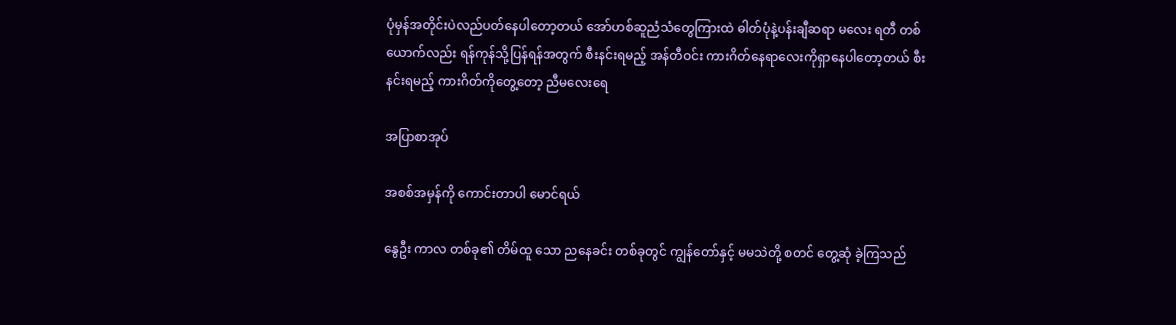ပုံမှန်အတိုင်းပဲလည်ပတ်နေပါတော့တယ် အော်ဟစ်ဆူညံသံတွေကြားထဲ ဓါတ်ပုံနဲ့ပန်းချီဆရာ မလေး ရတီ တစ်ယောက်လည်း ရန်ကုန်သို့ပြန်ရန်အတွက် စီးနင်းရမည့် အန်တီဝင်း ကားဂိတ်နေရာလေးကိုရှာနေပါတော့တယ် စီးနင်းရမည့် ကားဂိတ်ကိုတွေ့တော့ ညီမလေးရေ

အပြာစာအုပ်

အစစ်အမှန်ကို ကောင်းတာပါ မောင်ရယ်

နွေဦး ကာလ တစ်ခု၏ တိမ်ထူ သော ညနေခင်း တစ်ခုတွင် ကျွန်တော်နှင့် မမသဲတို့ စတင် တွေ့ဆုံ ခဲ့ကြသည်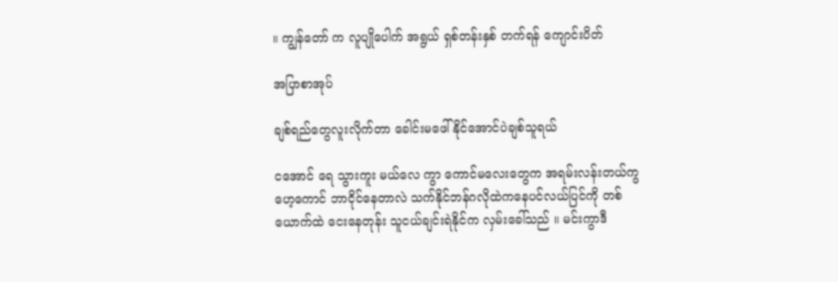။ ကျွန်တော် က လူပျိုပေါက် အရွယ် ရှစ်တန်းနှစ် တက်ရန် ကျောင်းပိတ်

အပြာစာအုပ်

ချစ်ရည်တွေလူးလိုက်တာ ခေါင်းမဖေါ်နိုင်အောင်ပဲချစ်သူရယ်

ငအောင် ရေ သွားကူး မယ်လေ ကွာ ကောင်မလေးတွေက အရမ်းလန်းတယ်ကွ ဟေ့ကောင် ဘာငိုင်နေတာလဲ သက်နိုင်ဘန်ဂလိုထဲကနေပင်လယ်ပြင်ကို တစ်ယောက်ထဲ ငေးနေတုန်း သူငယ်ချင်းရဲနိုင်က လှမ်းခေါ်သည် ။ မင်းကွာဒီ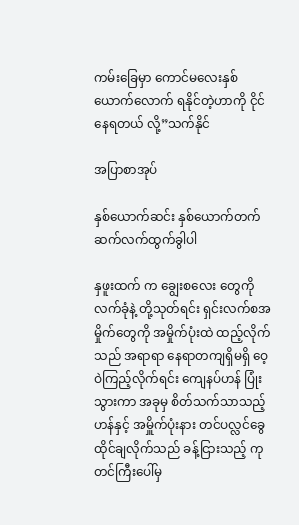ကမ်းခြေမှာ ကောင်မလေးနှစ်ယောက်လောက် ရနိုင်တဲ့ဟာကို ငိုင်နေရတယ် လို့”သက်နိုင်

အပြာစာအုပ်

နှစ်ယောက်ဆင်း နှစ်ယောက်တက် ဆက်လက်ထွက်ခွါပါ

နှဖူးထက် က ချွေးစလေး တွေကို လက်ခုံနဲ့ တို့သုတ်ရင်း ရှင်းလက်စအမှိုက်တွေကို အမှိုက်ပုံးထဲ ထည့်လိုက်သည် အရာရာ နေရာတကျရှိမရှိ ဝေ့ဝဲကြည့်လိုက်ရင်း ကျေနပ်ဟန် ပြုံးသွားကာ အခုမှ စိတ်သက်သာသည့်ဟန်နှင့် အမှိူက်ပုံးနား တင်ပလ္လင်ခွေထိုင်ချလိုက်သည် ခန့်ငြားသည့် ကုတင်ကြီးပေါ်မှ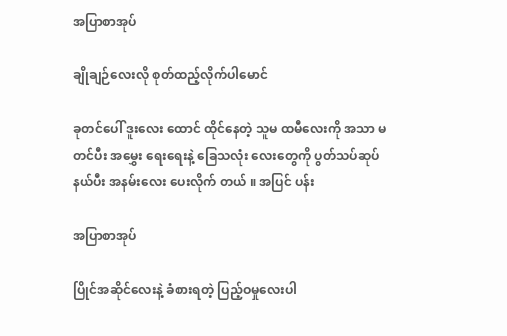အပြာစာအုပ်

ချိုချဉ်လေးလို စုတ်ထည့်လိုက်ပါမောင်

ခုတင်ပေါ် ဒူးလေး ထောင် ထိုင်နေတဲ့ သူမ ထမီလေးကို အသာ မတင်ပီး အမွှေး ရေးရေးနဲ့ ခြေသလုံး လေးတွေကို ပွတ်သပ်ဆုပ် နယ်ပီး အနမ်းလေး ပေးလိုက် တယ် ။ အပြင် ပန်း

အပြာစာအုပ်

ပြိုင်အဆိုင်လေးနဲ့ ခံစားရတဲ့ ပြည့်ဝမှုလေးပါ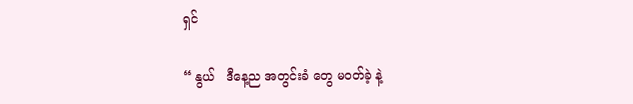ရှင်

“ နွယ်   ဒီနေ့ည အတွင်းခံ တွေ မဝတ်ခဲ့ နဲ့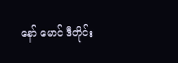နော် မောင် ဒီတိုင်း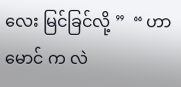လေး မြင်ခြင်လို့ ”  “ ဟာ    မောင် က လဲ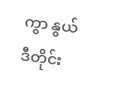ကွာ နွယ် ဒီတိုင်း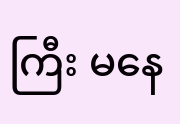ကြီး မနေ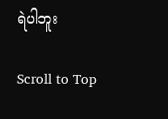ရဲပါဘူး

Scroll to Top